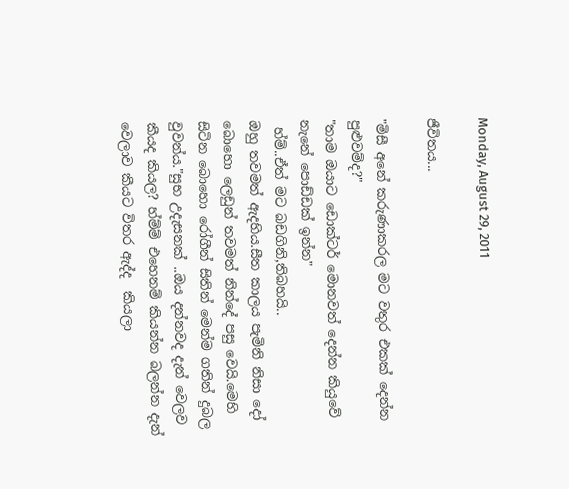Monday, August 29, 2011

ජීවිතය...

"මිසී අනේ කරුණාකරල මට වතුර එකක් දෙන්න පුළුවම්ද?"
"තාම ඔයාට ඩොක්ටර් මොනවත් දෙන්න කියුවේ නැනේ පොඩ්ඩක් ඉන්න"
 හ්ම්..ඒත් මට බඩගිනි,තිබහයි..
ඔහු තවමත් ඇදහිය.සීත කාලය පැමිනි නිසා දෝ බොහො ලෙඩුන් තවමත් නින්දේ පසු වෙයි.මෙහි සිටින බොහො රෝගීන් සිතින් මෙන්ම ගතින් දුබල වුවන්ය."සුභ උදැසනක් ..ඔය දන්නවද දැන් වෙලව කීයද කියල? හ්ම්ම් එහෙනම් කියන්න බලන්න දැන් වෙලාව කීයට විතර ඇද්ද  කියලා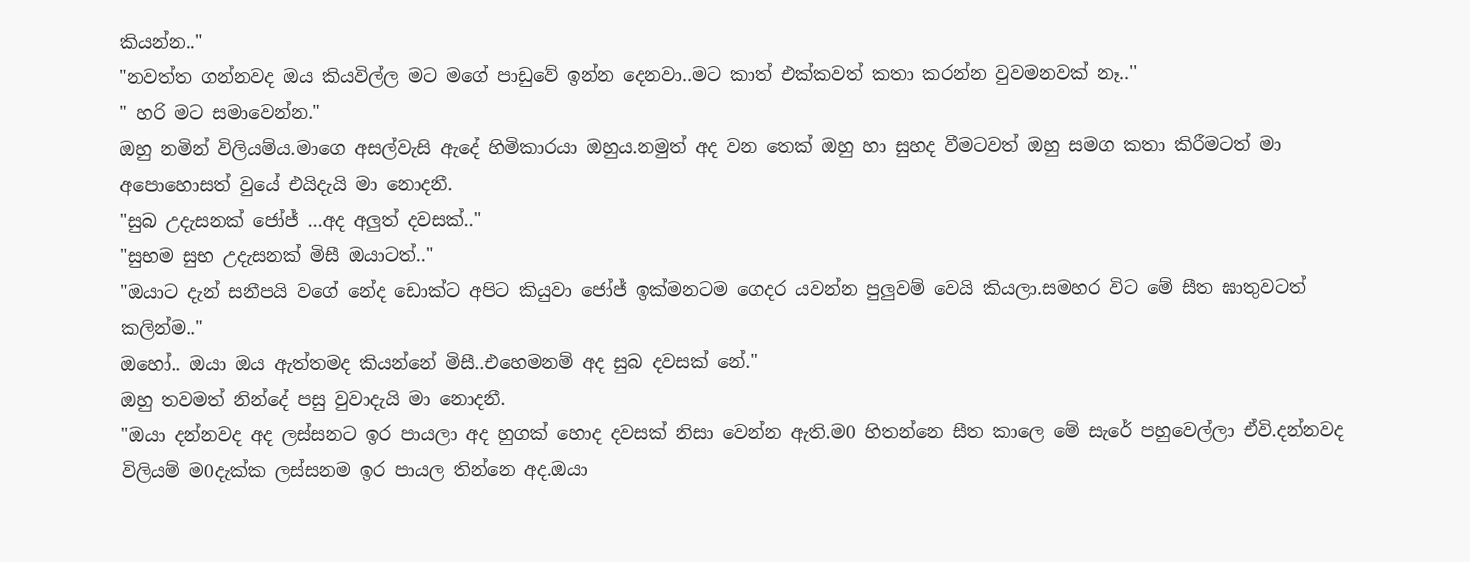කියන්න.."
"නවත්ත ගන්නවද ඔය කියවිල්ල මට මගේ පාඩුවේ ඉන්න දෙනවා..මට කාත් එක්කවත් කතා කරන්න වුවමනවක් නෑ..''
" හරි මට සමාවෙන්න."
ඔහු නමින් විලියම්ය.මාගෙ අසල්වැසි ඇදේ හිමිකාරයා ඔහුය.නමුත් අද වන තෙක් ඔහු හා සුහද වීමටවත් ඔහු සමග කතා කිරීමටත් මා අපොහොසත් වුයේ එයිදැයි මා නොදනී.
"සුබ උදැසනක් ජෝජ් ...අද අලුත් දවසක්.."
"සුභම සුභ උදැසනක් මිසී ඔයාටත්.."
"ඔයාට දැන් සනීපයි වගේ නේද ඩොක්ට අපිට කියුවා ජෝජ් ඉක්මනටම ගෙදර යවන්න පුලුවම් වෙයි කියලා.සමහර විට මේ සීත ඝාතුවටත් කලින්ම.."
ඔහෝ.. ඔයා ඔය ඇත්තමද කියන්නේ මිසී..එහෙමනම් අද සුබ දවසක් නේ."
ඔහු තවමත් නින්දේ පසු වුවාදැයි මා නොදනී.
"ඔයා දන්නවද අද ලස්සනට ඉර පායලා අද හුගක් හොද දවසක් නිසා වෙන්න ඇති.ම0 හිතන්නෙ සීත කාලෙ මේ සැරේ පහුවෙල්ලා ඒවි.දන්නවද විලියම් ම0දැක්ක ලස්සනම ඉර පායල තින්නෙ අද.ඔයා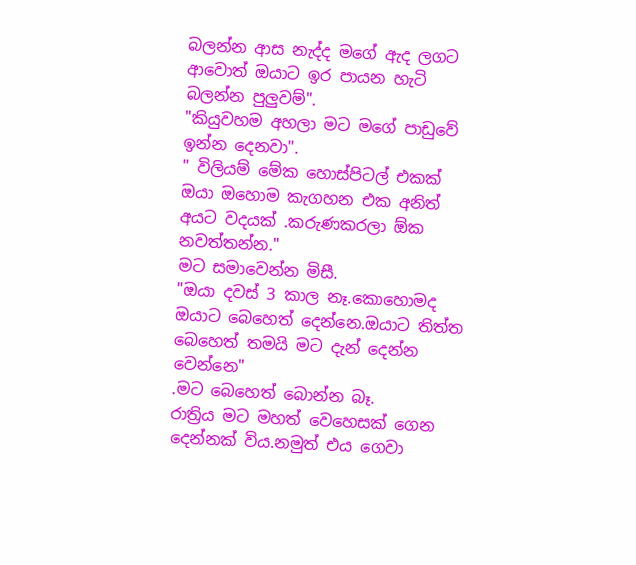බලන්න ආස නැද්ද මගේ ඇද ලගට ආවොත් ඔයාට ඉර පායන හැටි බලන්න පුලුවම්".
"කියුවහම අහලා මට මගේ පාඩුවේ ඉන්න දෙනවා".
" විලියම් මේක හොස්පිටල් එකක් ඔයා ඔහොම කැගහන එක අනිත් අයට වදයක් .කරුණකරලා ඕක නවත්තන්න."
මට සමාවෙන්න මිසී.
"ඔයා දවස් 3 කාල නෑ.කොහොමද ඔයාට බෙහෙත් දෙන්නෙ.ඔයාට තිත්ත බෙහෙත් තමයි මට දැන් දෙන්න වෙන්නෙ"
.මට බෙහෙත් බොන්න බෑ.
රාත්‍රිය මට මහත් වෙහෙසක් ගෙන දෙන්නක් විය.නමුත් එය ගෙවා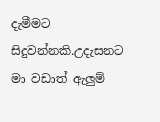දැමීමට සිදුවන්නකි.උදැසනට මා වඩාත් ඇලුම්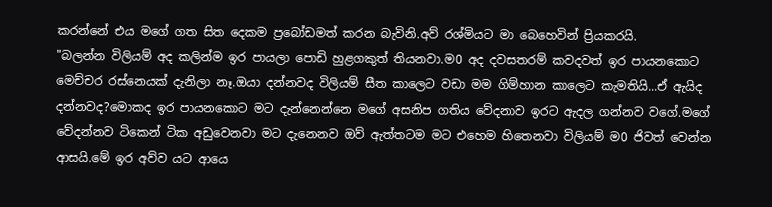කරන්නේ එය මගේ ගත සිත දෙකම ප්‍රබෝඩමත් කරන බැවිනි.අව් රශ්මියට මා බෙහෙවින් ප්‍රියකරයි.
"බලන්න විලියම් අද කලින්ම ඉර පායලා පොඩි හුළගකුත් තියනවා.ම0 අද දවසතරම් කවදවත් ඉර පායනකොට මෙච්චර රස්නෙයක් දැනිලා නෑ.ඔයා දන්නවද විලියම් සීත කාලෙට වඩා මම ගිම්හාන කාලෙට කැමතියි...ඒ ඇයිද දන්නවද?මොකද ඉර පායනකොට මට දැන්නෙන්නෙ මගේ අසනිප ගතිය වේදනාව ඉරට ඇදල ගන්නව වගේ.මගේ වේදන්නව ටිකෙන් ටික අඩුවෙනවා මට දැනෙනව ඔව් ඇත්තටම මට එහෙම හිතෙනවා විලියම් ම0 ජිවත් වෙන්න ආසයි.මේ ඉර අව්ව යට ආයෙ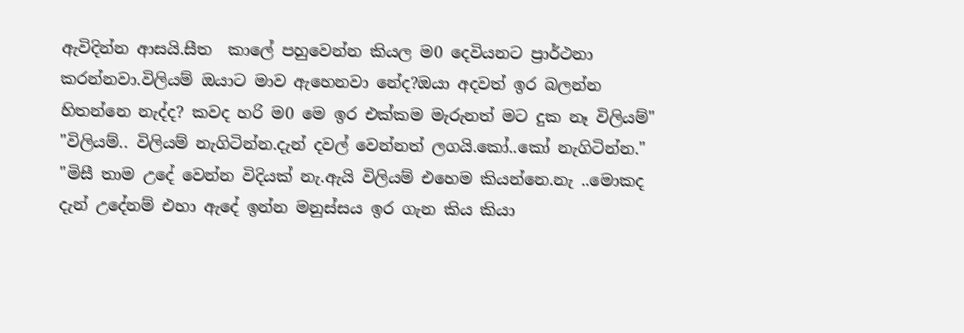ඇවිදින්න ආසයි.සීත  කාලේ පහුවෙන්න කියල ම0 දෙවියනට ප්‍රාර්ථනා කරන්නවා.විලියම් ඔයාට මාව ඇහෙනවා නේද?ඔයා අදවත් ඉර බලන්න හිතන්නෙ නැද්ද? කවද හරි ම0 මෙ ඉර එක්කම මැරුනත් මට දුක නෑ විලියම්"
"විලියම්.. විලියම් නැගිටින්න.දැන් දවල් වෙන්නත් ලගයි.කෝ..කෝ නැගිටින්න."
"මිසී තාම උදේ වෙන්න විදියක් නැ.ඇයි විලියම් එහෙම කියන්නෙ.නැ ..මොකද දැන් උදේනම් එහා ඇදේ ඉන්න මනුස්සය ඉර ගැන කිය කියා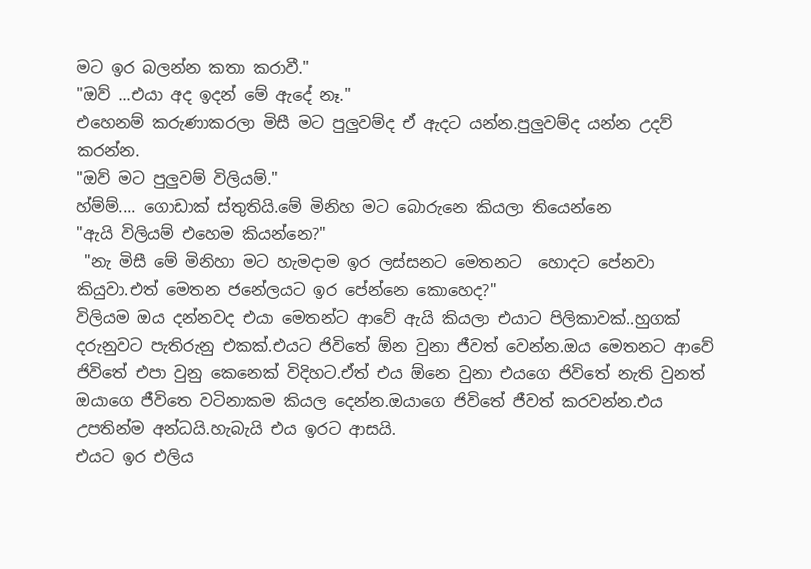මට ඉර බලන්න කතා කරාවී."
"ඔව් ...එයා අද ඉදන් මේ ඇදේ නෑ."
එහෙනම් කරුණාකරලා මිසී මට පුලුවම්ද ඒ ඇදට යන්න.පුලුවම්ද යන්න උදව් කරන්න.
"ඔව් මට පුලුවම් විලියම්."
හ්ම්ම්.... ගොඩාක් ස්තුතියි.මේ මිනිහ මට බොරුනෙ කියලා තියෙන්නෙ
"ඇයි විලියම් එහෙම කියන්නෙ?"
 "නැ මිසී මේ මිනිහා මට හැමදාම ඉර ලස්සනට මෙතනට  හොදට පේනවා කියුවා.එත් මෙතන ජනේලයට ඉර පේන්නෙ කොහෙද?"
විලියම ඔය දන්නවද එයා මෙතන්ට ආවේ ඇයි කියලා එයාට පිලිකාවක්..හුගක් දරුනුවට පැතිරුනු එකක්.එයට ජිවිතේ ඕන වුනා ජීවත් වෙන්න.ඔය මෙතනට ආවේ ජිවිතේ එපා වුනු කෙනෙක් විදිහට.ඒත් එය ඕනෙ වුනා එයගෙ ජිවිතේ නැති වුනත් ඔයාගෙ ජීවිතෙ වටිනාකම කියල දෙන්න.ඔයාගෙ ජිවිතේ ජීවත් කරවන්න.එය උපතින්ම අන්ධයි.හැබැයි එය ඉරට ආසයි.
එයට ඉර එලිය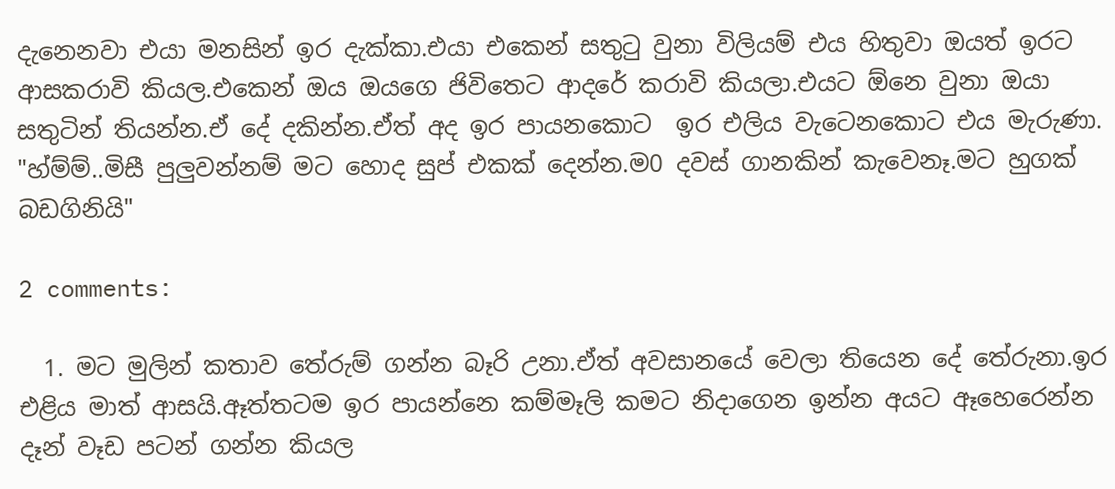දැනෙනවා එයා මනසින් ඉර දැක්කා.එයා එකෙන් සතු‍ටු වුනා විලියම් එය හිතුවා ඔයත් ඉරට ආසකරාවි කියල.එකෙන් ඔය ඔයගෙ ජිවිතෙට ආදරේ කරාවි කියලා.එයට ඕනෙ වුනා ඔයා සතුටින් තියන්න.ඒ දේ දකින්න.ඒත් අද ඉර පායනකොට  ඉර එලිය වැටෙනකොට එය මැරුණා.
"හ්ම්ම්..මිසී පුලුවන්නම් මට හොද සුප් එකක් දෙන්න.ම0 දවස් ගානකින් කැවෙනෑ.මට හුගක් බඩගිනියි"

2 comments:

  1. මට මුලින් කතාව තේරුම් ගන්න බෑරි උනා.ඒත් අවසානයේ වෙලා තියෙන දේ තේරුනා.ඉර එළිය මාත් ආසයි.ඈත්තටම ඉර පායන්නෙ කම්මෑලි කමට නිදාගෙන ඉන්න අයට ඈහෙරෙන්න දෑන් වෑඩ පටන් ගන්න කියල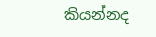කියන්නද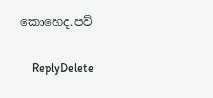කොහෙද.පව්

    ReplyDelete